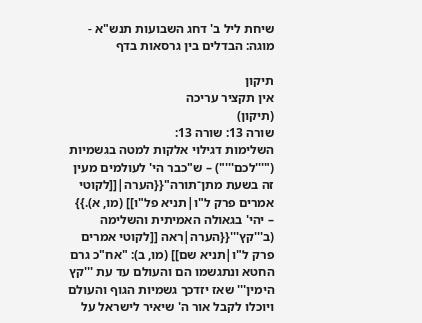שיחת ליל ב' דחג השבועות תנש"א - מוגה: הבדלים בין גרסאות בדף

תיקון
אין תקציר עריכה
(תיקון)
שורה 13: שורה 13:
השלימות דגילוי אלקות למטה בגשמיות ("'''לכם'''") – ש"כבר הי' לעולמים מעין זה בשעת מתן־תורה"{{הערה|[[לקוטי אמרים פרק ל"ו|תניא פל"ו]] (מו, א).}} – יהי' בגאולה האמיתית והשלימה (ב'''קץ'''{{הערה|ראה [[לקוטי אמרים פרק ל"ו|תניא שם]] (מו, ב): "אח"כ גרם החטא ונתגשמו הם והעולם עד עת '''קץ הימין''' שאז יזדכך גשמיות הגוף והעולם ויוכלו לקבל אור ה' שיאיר לישראל על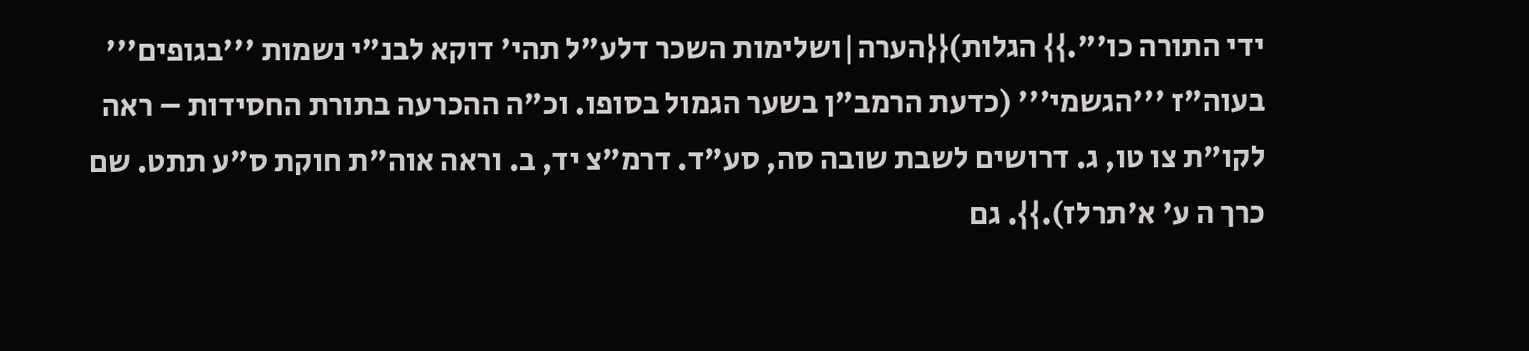ידי התורה כו'".}} הגלות){{הערה|ושלימות השכר דלע"ל תהי' דוקא לבנ"י נשמות '''בגופים''' בעוה"ז '''הגשמי''' (כדעת הרמב"ן בשער הגמול בסופו. וכ"ה ההכרעה בתורת החסידות – ראה לקו"ת צו טו, ג. דרושים לשבת שובה סה, סע"ד. דרמ"צ יד, ב. וראה אוה"ת חוקת ס"ע תתט. שם כרך ה ע' א'תרלז).}}. גם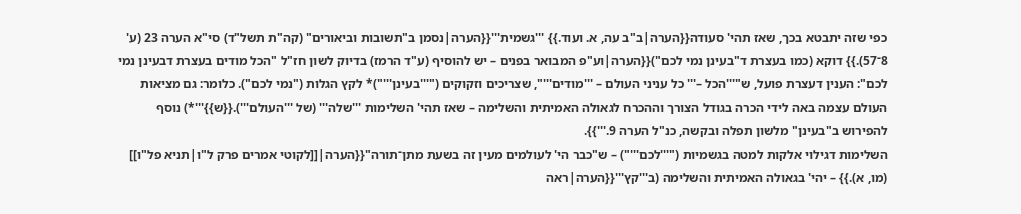כפי שזה יתבטא בכך, שאז תהי' סעודה{{הערה|ב"ב עה, א. ועוד.}} '''גשמית'''{{הערה|נסמן ב"תשובות וביאורים" (קה"ת תשל"ד) סי"א הערה 23 (ע' 8־57).}} דוקא (כמו בעצרת ד"בעינן נמי לכם"){{הערה|וע"פ המבואר בפנים – יש להוסיף (ע"ד הרמז) בדיוק לשון חז"ל "הכל מודים בעצרת דבעינן נמי לכם": הענין דעצרת פועל, ש"'''הכל –''' כל עניני העולם – '''מודים'''", שצריכים וזקוקים ("'''בעינן'''")* לקץ הגלות ("נמי לכם"). כלומר: גם מציאות העולם עצמה באה לידי הכרה בגודל הצורך וההכרח לגאולה האמיתית והשלימה – שאז תהי' השלימות '''שלה''' (של '''העולם''').{{ש}}'''*) נוסף להפירוש ב"בעינן" מלשון תפלה ובקשה, כנ"ל הערה 9.'''}}.
השלימות דגילוי אלקות למטה בגשמיות ("'''לכם'''") – ש"כבר הי' לעולמים מעין זה בשעת מתן־תורה"{{הערה|[[לקוטי אמרים פרק ל"ו|תניא פל"ו]] (מו, א).}} – יהי' בגאולה האמיתית והשלימה (ב'''קץ'''{{הערה|ראה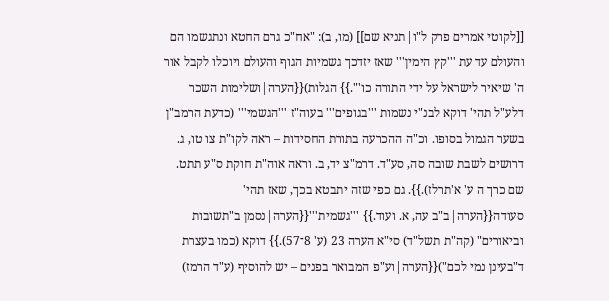[[לקוטי אמרים פרק ל"ו|תניא שם]] (מו, ב): "אח"כ גרם החטא ונתגשמו הם והעולם עד עת '''קץ הימין''' שאז יזדכך גשמיות הגוף והעולם ויוכלו לקבל אור ה' שיאיר לישראל על ידי התורה כו'".}} הגלות){{הערה|ושלימות השכר דלע"ל תהי' דוקא לבנ"י נשמות '''בגופים''' בעוה"ז '''הגשמי''' (כדעת הרמב"ן בשער הגמול בסופו. וכ"ה ההכרעה בתורת החסידות – ראה לקו"ת צו טו, ג. דרושים לשבת שובה סה, סע"ד. דרמ"צ יד, ב. וראה אוה"ת חוקת ס"ע תתט. שם כרך ה ע' א'תרלז).}}. גם כפי שזה יתבטא בכך, שאז תהי' סעודה{{הערה|ב"ב עה, א. ועוד.}} '''גשמית'''{{הערה|נסמן ב"תשובות וביאורים" (קה"ת תשל"ד) סי"א הערה 23 (ע' 8־57).}} דוקא (כמו בעצרת ד"בעינן נמי לכם"){{הערה|וע"פ המבואר בפנים – יש להוסיף (ע"ד הרמז)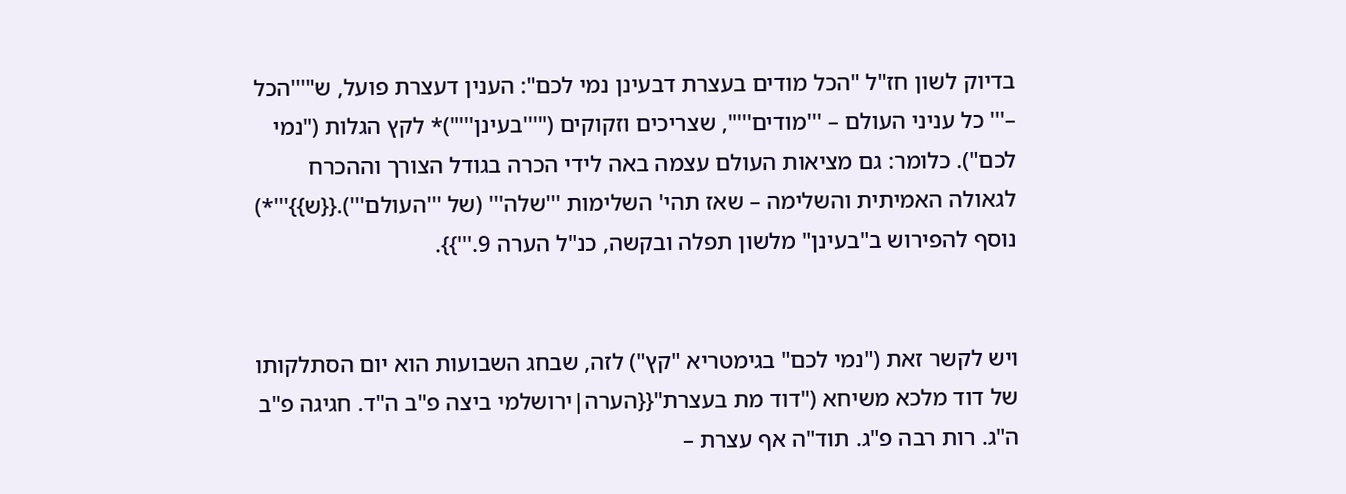בדיוק לשון חז"ל "הכל מודים בעצרת דבעינן נמי לכם": הענין דעצרת פועל, ש"'''הכל –''' כל עניני העולם – '''מודים'''", שצריכים וזקוקים ("'''בעינן'''")* לקץ הגלות ("נמי לכם"). כלומר: גם מציאות העולם עצמה באה לידי הכרה בגודל הצורך וההכרח לגאולה האמיתית והשלימה – שאז תהי' השלימות '''שלה''' (של '''העולם''').{{ש}}'''*) נוסף להפירוש ב"בעינן" מלשון תפלה ובקשה, כנ"ל הערה 9.'''}}.


ויש לקשר זאת ("נמי לכם" בגימטריא "קץ") לזה, שבחג השבועות הוא יום הסתלקותו של דוד מלכא משיחא ("דוד מת בעצרת"{{הערה|ירושלמי ביצה פ"ב ה"ד. חגיגה פ"ב ה"ג. רות רבה פ"ג. תוד"ה אף עצרת –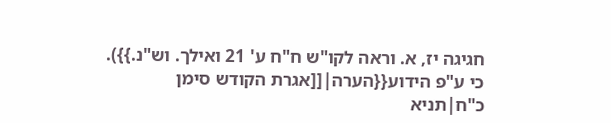חגיגה יז, א. וראה לקו"ש ח"ח ע' 21 ואילך. וש"נ.}}). כי ע"פ הידוע{{הערה|[[אגרת הקודש סימן כ"ח|תניא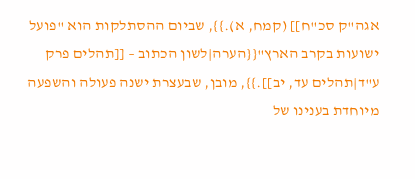אגה"ק סכ"ח]] (קמח, א).}}, שביום ההסתלקות הוא "פועל ישועות בקרב הארץ"{{הערה|לשון הכתוב – [[תהלים פרק ע"ד|תהלים עד, יב]].}}, מובן, שבעצרת ישנה פעולה והשפעה מיוחדת בענינו של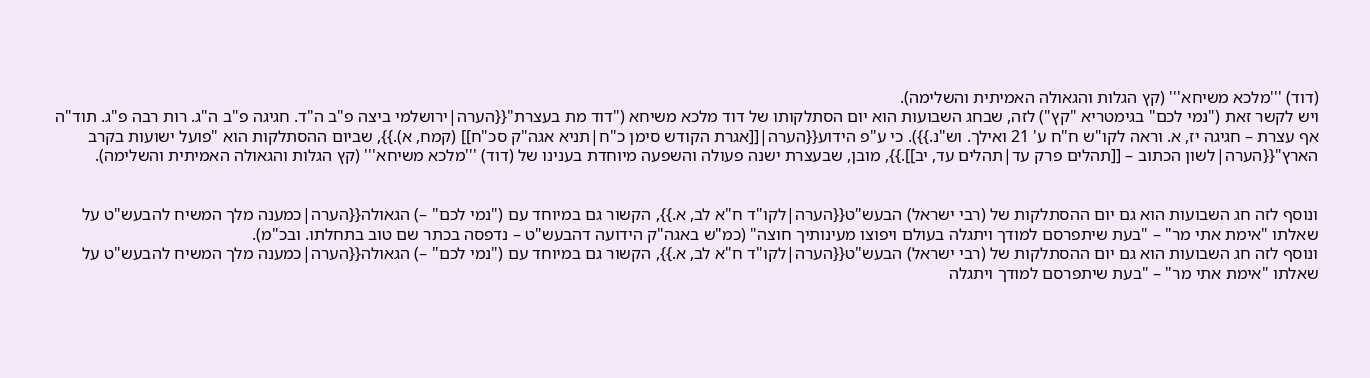(דוד) '''מלכא משיחא''' (קץ הגלות והגאולה האמיתית והשלימה).
ויש לקשר זאת ("נמי לכם" בגימטריא "קץ") לזה, שבחג השבועות הוא יום הסתלקותו של דוד מלכא משיחא ("דוד מת בעצרת"{{הערה|ירושלמי ביצה פ"ב ה"ד. חגיגה פ"ב ה"ג. רות רבה פ"ג. תוד"ה אף עצרת – חגיגה יז, א. וראה לקו"ש ח"ח ע' 21 ואילך. וש"נ.}}). כי ע"פ הידוע{{הערה|[[אגרת הקודש סימן כ"ח|תניא אגה"ק סכ"ח]] (קמח, א).}}, שביום ההסתלקות הוא "פועל ישועות בקרב הארץ"{{הערה|לשון הכתוב – [[תהלים פרק עד|תהלים עד, יב]].}}, מובן, שבעצרת ישנה פעולה והשפעה מיוחדת בענינו של (דוד) '''מלכא משיחא''' (קץ הגלות והגאולה האמיתית והשלימה).


ונוסף לזה חג השבועות הוא גם יום ההסתלקות של (רבי ישראל) הבעש"ט{{הערה|לקו"ד ח"א לב, א.}}, הקשור גם במיוחד עם ("נמי לכם" –) הגאולה{{הערה|כמענה מלך המשיח להבעש"ט על שאלתו "אימת אתי מר" – "בעת שיתפרסם למודך ויתגלה בעולם ויפוצו מעינותיך חוצה" (כמ"ש באגה"ק הידועה דהבעש"ט – נדפסה בכתר שם טוב בתחלתו. ובכ"מ).
ונוסף לזה חג השבועות הוא גם יום ההסתלקות של (רבי ישראל) הבעש"ט{{הערה|לקו"ד ח"א לב, א.}}, הקשור גם במיוחד עם ("נמי לכם" –) הגאולה{{הערה|כמענה מלך המשיח להבעש"ט על שאלתו "אימת אתי מר" – "בעת שיתפרסם למודך ויתגלה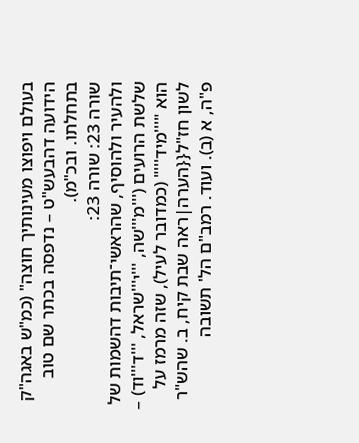בעולם ויפוצו מעינותיך חוצה" (כמ"ש באגה"ק הידועה דהבעש"ט – נדפסה בכתר שם טוב בתחלתו. ובכ"מ).
שורה 23: שורה 23:
ולהעיר ולהוסיף, שהראשי־תיבות דהשמות של שלשת הרועים ('''מ'''שה, '''י'''שראל, '''ד'''וד) – הוא "'''מיד'''" (כמדובר לעיל), שזה מרמז על לשון חז"ל{{הערה|ראה שבת קיח, ב. שהש"ר פ"ה, א (ב). ועוד. רמב"ם הל' תשובה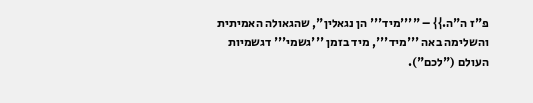פ"ז ה"ה.}} – "'''מיד''' הן נגאלין", שהגאולה האמיתית והשלימה באה '''מיד''', מיד בזמן '''גשמי''' דגשמיות העולם ("לכם").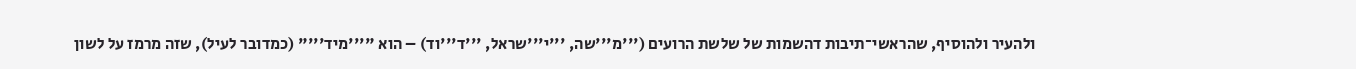ולהעיר ולהוסיף, שהראשי־תיבות דהשמות של שלשת הרועים ('''מ'''שה, '''י'''שראל, '''ד'''וד) – הוא "'''מיד'''" (כמדובר לעיל), שזה מרמז על לשון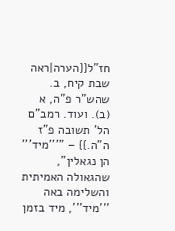חז"ל{{הערה|ראה שבת קיח, ב. שהש"ר פ"ה, א (ב). ועוד. רמב"ם הל' תשובה פ"ז ה"ה.}} – "'''מיד''' הן נגאלין", שהגאולה האמיתית והשלימה באה '''מיד''', מיד בזמן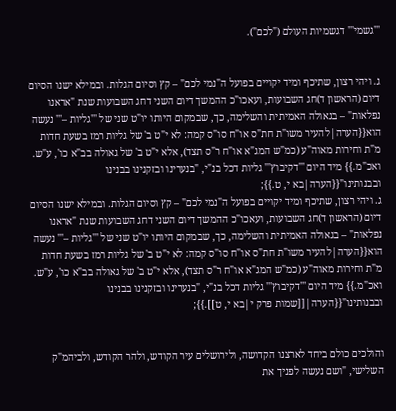'''גשמי''' דגשמיות העולם ("לכם").


ג. ויהי רצון, שתיכף ומיד יקויים בפועל ה"נמי לכם" – קץ וסיום הגלות. ובמילא ישנו הסיום דיום (הראשון ד)חג השבועות, ועאכו"כ ההמשך דיום השני דחג השבועות שנת "אראנו נפלאות" – בגאולה האמיתית והשלימה, כך, שבמקום היותו יו"ט שני של '''גליות –''' נעשה הוא{{הערה|להעיר משו"ת חת"ס או"ח סו"ס קמה: לא י"ט ב' של גליות רמז בשעת חדות מ"ת וחירות מאוה"ע (כמ"ש המג"א או"ח ר"ס תצד), אלא י"ט ב' של גאולה בב"א כו', ע"ש. ואכ"מ.}} מיד היום '''דקיבוץ''' גליות דכל בנ"י, "בנערינו ובזקנינו בבנינו ובבנותינו"{{הערה|בא י, ט.}};
ג. ויהי רצון, שתיכף ומיד יקויים בפועל ה"נמי לכם" – קץ וסיום הגלות. ובמילא ישנו הסיום דיום (הראשון ד)חג השבועות, ועאכו"כ ההמשך דיום השני דחג השבועות שנת "אראנו נפלאות" – בגאולה האמיתית והשלימה, כך, שבמקום היותו יו"ט שני של '''גליות –''' נעשה הוא{{הערה|להעיר משו"ת חת"ס או"ח סו"ס קמה: לא י"ט ב' של גליות רמז בשעת חדות מ"ת וחירות מאוה"ע (כמ"ש המג"א או"ח ר"ס תצד), אלא י"ט ב' של גאולה בב"א כו', ע"ש. ואכ"מ.}} מיד היום '''דקיבוץ''' גליות דכל בנ"י, "בנערינו ובזקנינו בבנינו ובבנותינו"{{הערה|[[שמות פרק י|בא י, ט]].}};


והולכים כולם ביחד לארצנו הקדושה, ולירושלים עיר הקודש, ולהר הקודש, ולביהמ"ק השלישי, "ושם נעשה לפניך את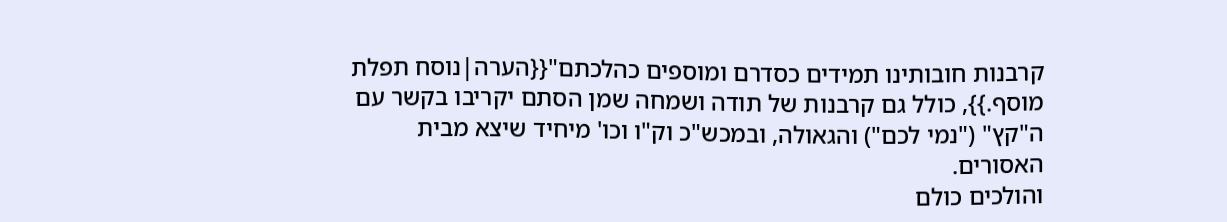קרבנות חובותינו תמידים כסדרם ומוספים כהלכתם"{{הערה|נוסח תפלת מוסף.}}, כולל גם קרבנות של תודה ושמחה שמן הסתם יקריבו בקשר עם ה"קץ" ("נמי לכם") והגאולה, ובמכש"כ וק"ו וכו' מיחיד שיצא מבית האסורים.
והולכים כולם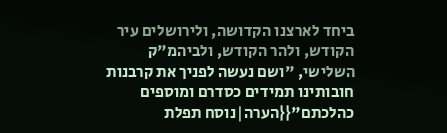ביחד לארצנו הקדושה, ולירושלים עיר הקודש, ולהר הקודש, ולביהמ"ק השלישי, "ושם נעשה לפניך את קרבנות חובותינו תמידים כסדרם ומוספים כהלכתם"{{הערה|נוסח תפלת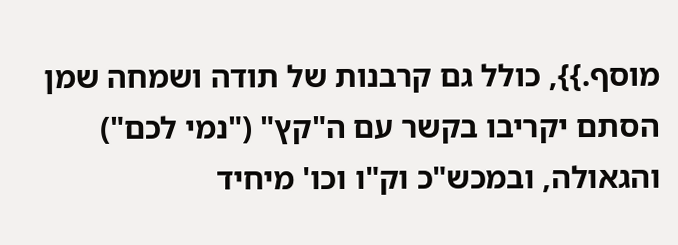מוסף.}}, כולל גם קרבנות של תודה ושמחה שמן הסתם יקריבו בקשר עם ה"קץ" ("נמי לכם") והגאולה, ובמכש"כ וק"ו וכו' מיחיד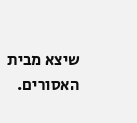שיצא מבית האסורים.